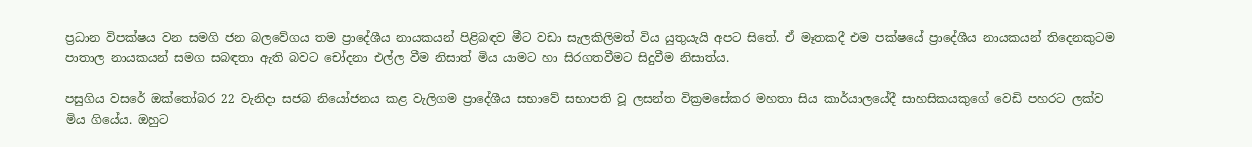ප්‍රධාන විපක්ෂය වන සමගි ජන බලවේගය තම ප්‍රාදේශීය නායකයන් පිළිබඳව මීට වඩා සැලකිලිමත් විය යුතුයැයි අපට සිතේ. ඒ මෑතකදී එම පක්ෂයේ ප්‍රාදේශීය නායකයන් තිදෙනකුටම පාතාල නායකයන් සමග සබඳතා ඇති බවට චෝදනා එල්ල වීම නිසාත් මිය යාමට හා සිරගතවීමට සිදුවීම නිසාත්ය.

පසුගිය වසරේ ඔක්තෝබර 22 වැනිදා සජබ නියෝජනය කළ වැලිගම ප්‍රාදේශීය සභාවේ සභාපති වූ ලසන්ත වික්‍රමසේකර මහතා සිය කාර්යාලයේදී සාහසිකයකුගේ වෙඩි පහරට ලක්ව මිය ගියේය. ඔහුට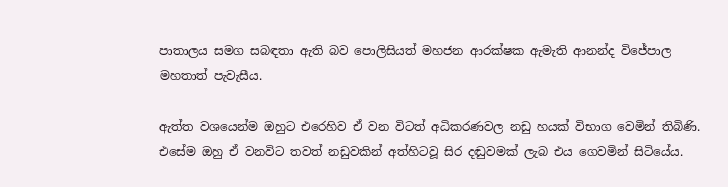පාතාලය සමග සබඳතා ඇති බව පොලිසියත් මහජන ආරක්ෂක ඇමැති ආනන්ද විජේපාල මහතාත් පැවැසීය.

ඇත්ත වශයෙන්ම ඔහුට එරෙහිව ඒ වන විටත් අධිකරණවල නඩු හයක් විභාග වෙමින් තිබිණි. එසේම ඔහු ඒ වනවිට තවත් නඩුවකින් අත්හිටවූ සිර දඬුවමක් ලැබ එය ගෙවමින් සිටියේය.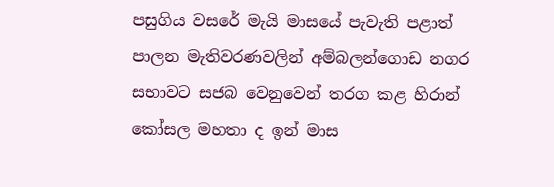පසුගිය වසරේ මැයි මාසයේ පැවැති පළාත් පාලන මැතිවරණවලින් අම්බලන්ගොඩ නගර සභාවට සජබ වෙනුවෙන් තරග කළ හිරාන් කෝසල මහතා ද ඉන් මාස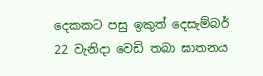දෙකකට පසු ඉකුත් දෙසැම්බර් 22 වැනිදා වෙඩි තබා ඝාතනය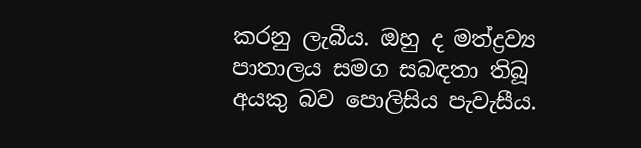කරනු ලැබීය. ඔහු ද මත්ද්‍රව්‍ය පාතාලය සමග සබඳතා තිබූ අයකු බව පොලිසිය පැවැසීය.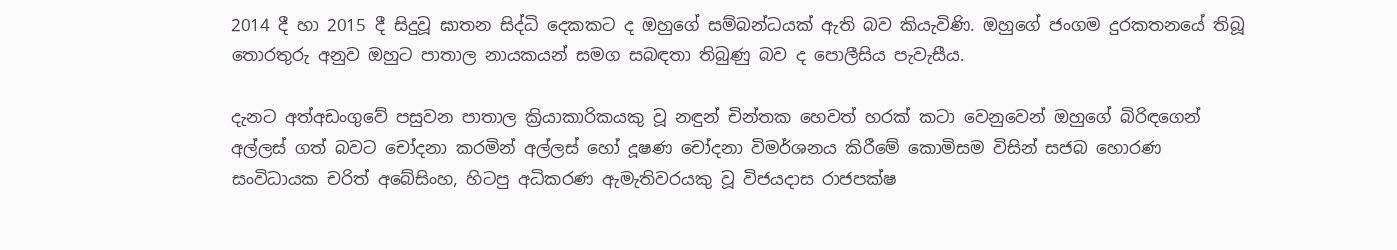2014 දී හා 2015 දී සිදුවූ ඝාතන සිද්ධි දෙකකට ද ඔහුගේ සම්බන්ධයක් ඇති බව කියැවිණි. ඔහුගේ ජංගම දුරකතනයේ තිබූ තොරතුරු අනුව ඔහුට පාතාල නායකයන් සමග සබඳතා තිබුණු බව ද පොලීසිය පැවැසීය.

දැනට අත්අඩංගුවේ පසුවන පාතාල ක්‍රියාකාරිකයකු වූ නඳුන් චින්තක හෙවත් හරක් කටා වෙනුවෙන් ඔහුගේ බිරිඳගෙන් අල්ලස් ගත් බවට චෝදනා කරමින් අල්ලස් හෝ දූෂණ චෝදනා විමර්ශනය කිරීමේ කොමිසම විසින් සජබ හොරණ සංවිධායක චරිත් අබේසිංහ, හිටපු අධිකරණ ඇමැතිවරයකු වූ විජයදාස රාජපක්ෂ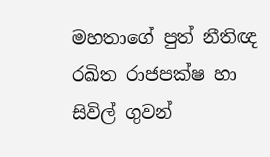මහතාගේ පුත් නීතිඥ රඛිත රාජපක්ෂ හා සිවිල් ගුවන්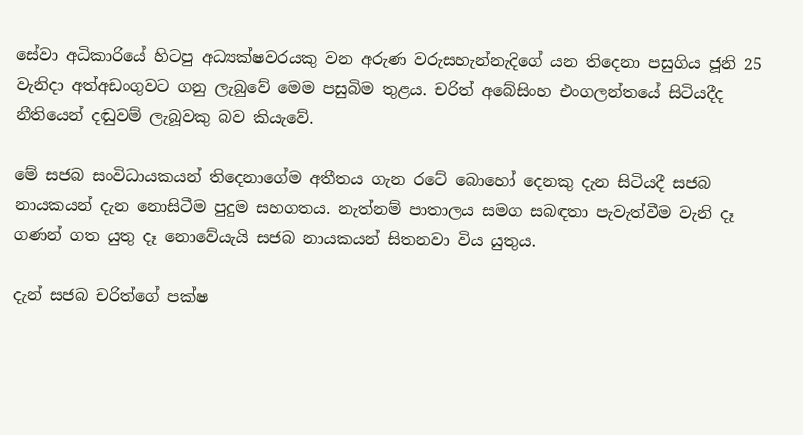සේවා අධිකාරියේ හිටපු අධ්‍යක්ෂවරයකු වන අරුණ වරුසහැන්නැදිගේ යන තිදෙනා පසුගිය ජූනි 25 වැනිදා අත්අඩංගුවට ගනු ලැබුවේ මෙම පසුබිම තුළය. චරිත් අබේසිංහ එංගලන්තයේ සිටියදීද නීතියෙන් දඬුවම් ලැබූවකු බව කියැවේ.

මේ සජබ සංවිධායකයන් තිදෙනාගේම අතීතය ගැන රටේ බොහෝ දෙනකු දැන සිටියදී සජබ නායකයන් දැන නොසිටීම පුදුම සහගතය. නැත්නම් පාතාලය සමග සබඳතා පැවැත්වීම වැනි දෑ ගණන් ගත යුතු දෑ නොවේයැයි සජබ නායකයන් සිතනවා විය යුතුය.

දැන් සජබ චරිත්ගේ පක්ෂ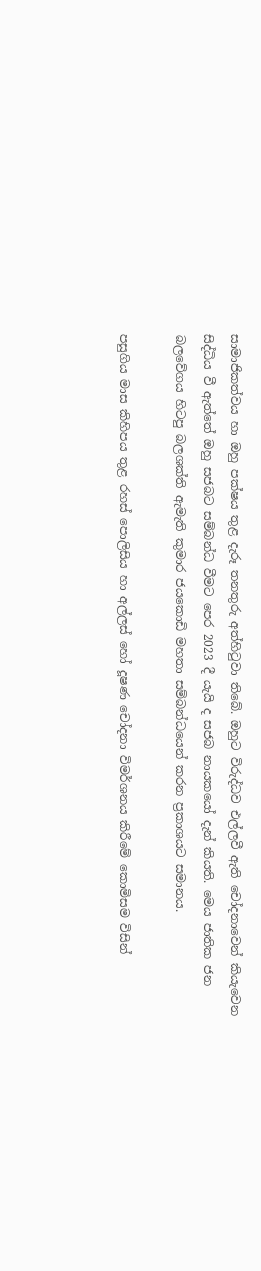සාමාජිකත්වය හා ඔහු පක්ෂය තුළ දැරූ තනතුරු අත්හිටුවා තිබේ. ඔහුට විරුද්ධව එල්ලවී ඇති චෝදනාවෙන් කියැවෙන සිද්ධිය වී ඇත්තේ ඔහු සජබට සම්බන්ධ වීමට පෙර 2023 දී යැයි ද සජබ නායකයෝ දැන් කියති. මෙය ජාතික ජන බලවේගය හිටපු බලශක්ති ඇමැති කුමාර ජයකොඩි මහතා සම්බන්ධයෙන් කරන ප්‍රකාශයට සමානය.

පසුගිය මාස කිහිපය තුළ රහස් පොලිසිය හා අල්ලස් හෝ දූෂණ චෝදනා විමර්ශනය කිරීමේ කොමිසම විසින්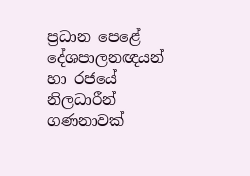ප්‍රධාන පෙළේ දේශපාලනඥයන් හා රජයේ නිලධාරීන් ගණනාවක්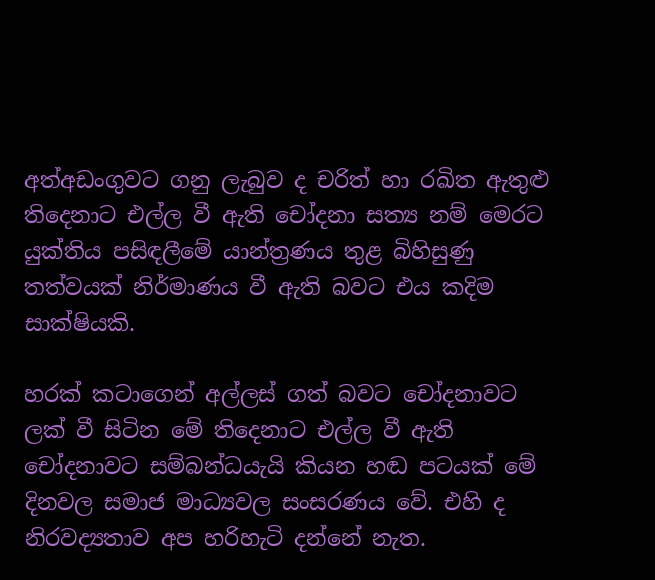අත්අඩංගුවට ගනු ලැබුව ද චරිත් හා රඛිත ඇතුළු තිදෙනාට එල්ල වී ඇති චෝදනා සත්‍ය නම් මෙරට යුක්තිය පසිඳලීමේ යාන්ත්‍රණය තුළ බිහිසුණු තත්වයක් නිර්මාණය වී ඇති බවට එය කදිම සාක්ෂියකි.

හරක් කටාගෙන් අල්ලස් ගත් බවට චෝදනාවට ලක් වී සිටින මේ තිදෙනාට එල්ල වී ඇති චෝදනාවට සම්බන්ධයැයි කියන හඬ පටයක් මේ දිනවල සමාජ මාධ්‍යවල සංසරණය වේ. එහි ද නිරවද්‍යතාව අප හරිහැටි දන්නේ නැත.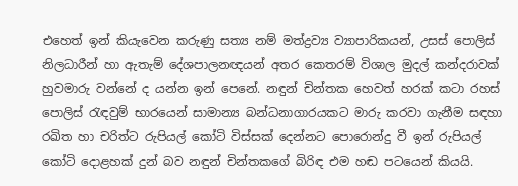එහෙත් ඉන් කියැවෙන කරුණු සත්‍ය නම් මත්ද්‍රව්‍ය ව්‍යාපාරිකයන්, උසස් පොලිස් නිලධාරීන් හා ඇතැම් දේශපාලනඥයන් අතර කෙතරම් විශාල මුදල් කන්දරාවක් හුවමාරු වන්නේ ද යන්න ඉන් පෙනේ. නඳුන් චින්තක හෙවත් හරක් කටා රහස් පොලිස් රැඳවුම් භාරයෙන් සාමාන්‍ය බන්ධනාගාරයකට මාරු කරවා ගැනීම සඳහා රඛිත හා චරිත්ට රුපියල් කෝටි විස්සක් දෙන්නට පොරොන්දු වී ඉන් රුපියල් කෝටි දොළහක් දුන් බව නඳුන් චින්තකගේ බිරිඳ එම හඬ පටයෙන් කියයි.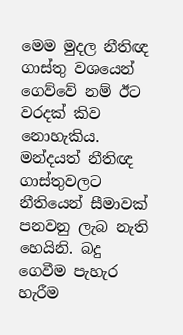මෙම මුදල නීතිඥ ගාස්තු වශයෙන් ගෙව්වේ නම් ඊට වරදක් කිව නොහැකිය. මන්දයත් නීතිඥ ගාස්තුවලට නීතියෙන් සීමාවක් පනවනු ලැබ නැති හෙයිනි. බදු ගෙවීම පැහැර හැරීම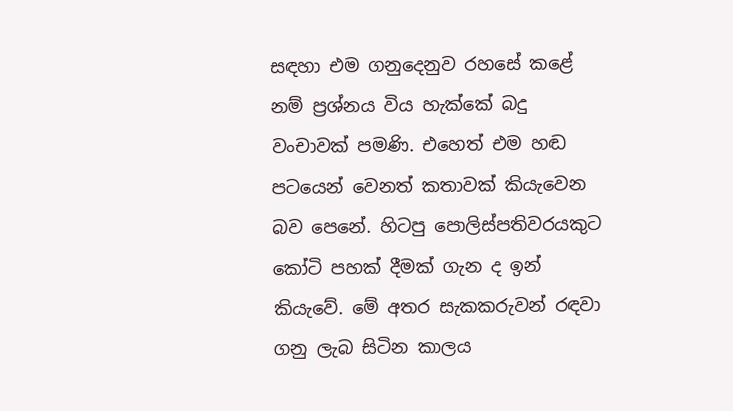සඳහා එම ගනුදෙනුව රහසේ කළේ නම් ප්‍රශ්නය විය හැක්කේ බදු වංචාවක් පමණි. එහෙත් එම හඬ පටයෙන් වෙනත් කතාවක් කියැවෙන බව පෙනේ. හිටපු පොලිස්පතිවරයකුට කෝටි පහක් දීමක් ගැන ද ඉන් කියැවේ. මේ අතර සැකකරුවන් රඳවා ගනු ලැබ සිටින කාලය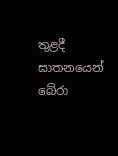තුළදී ඝාතනයෙන් බේරා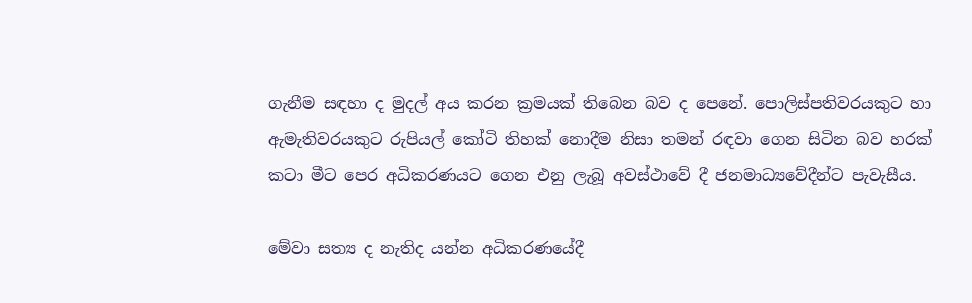ගැනීම සඳහා ද මුදල් අය කරන ක්‍රමයක් තිබෙන බව ද පෙනේ. පොලිස්පතිවරයකුට හා ඇමැතිවරයකුට රුපියල් කෝටි තිහක් නොදීම නිසා තමන් රඳවා ගෙන සිටින බව හරක් කටා මීට පෙර අධිකරණයට ගෙන එනු ලැබූ අවස්ථාවේ දී ජනමාධ්‍යවේදීන්ට පැවැසීය.

මේවා සත්‍ය ද නැතිද යන්න අධිකරණයේදී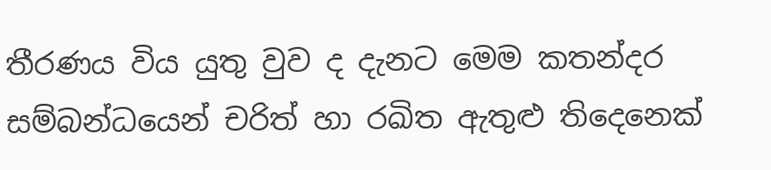තීරණය විය යුතු වුව ද දැනට මෙම කතන්දර සම්බන්ධයෙන් චරිත් හා රඛිත ඇතුළු තිදෙනෙක්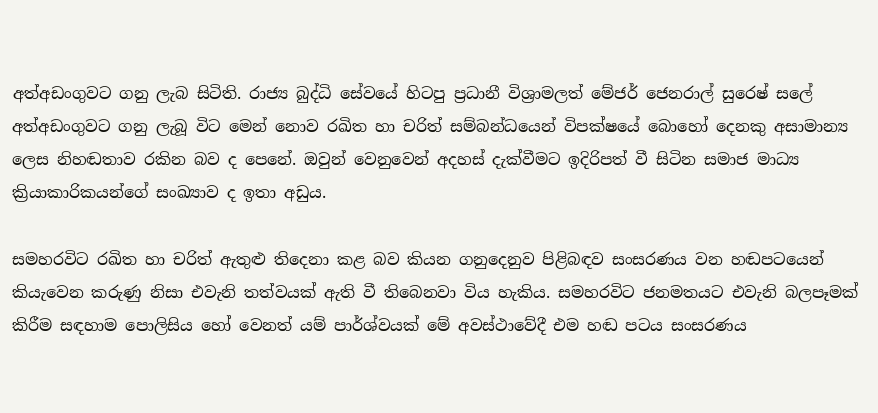අත්අඩංගුවට ගනු ලැබ සිටිති. රාජ්‍ය බුද්ධි සේවයේ හිටපු ප්‍රධානී විශ්‍රාමලත් මේජර් ජෙනරාල් සුරෙෂ් සලේ අත්අඩංගුවට ගනු ලැබූ විට මෙන් නොව රඛිත හා චරිත් සම්බන්ධයෙන් විපක්ෂයේ බොහෝ දෙනකු අසාමාන්‍ය ලෙස නිහඬතාව රකින බව ද පෙනේ. ඔවුන් වෙනුවෙන් අදහස් දැක්වීමට ඉදිරිපත් වී සිටින සමාජ මාධ්‍ය ක්‍රියාකාරිකයන්ගේ සංඛ්‍යාව ද ඉතා අඩුය.

සමහරවිට රඛිත හා චරිත් ඇතුළු තිදෙනා කළ බව කියන ගනුදෙනුව පිළිබඳව සංසරණය වන හඬපටයෙන් කියැවෙන කරුණු නිසා එවැනි තත්වයක් ඇති වී තිබෙනවා විය හැකිය. සමහරවිට ජනමතයට එවැනි බලපෑමක් කිරීම සඳහාම පොලිසිය හෝ වෙනත් යම් පාර්ශ්වයක් මේ අවස්ථාවේදී එම හඬ පටය සංසරණය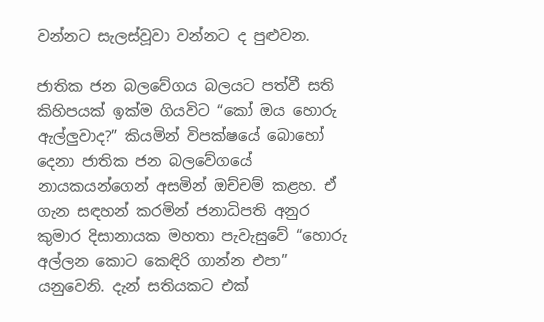වන්නට සැලස්වූවා වන්නට ද පුළුවන.

ජාතික ජන බලවේගය බලයට පත්වී සති කිහිපයක් ඉක්ම ගියවිට “කෝ ඔය හොරු ඇල්ලුවාද?” කියමින් විපක්ෂයේ බොහෝ දෙනා ජාතික ජන බලවේගයේ නායකයන්ගෙන් අසමින් ඔච්චම් කළහ. ඒ ගැන සඳහන් කරමින් ජනාධිපති අනුර කුමාර දිසානායක මහතා පැවැසුවේ “හොරු අල්ලන කොට කෙඳිරි ගාන්න එපා” යනුවෙනි. දැන් සතියකට එක්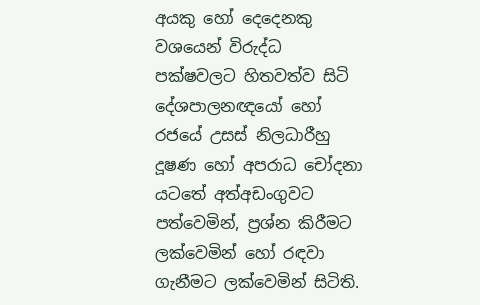අයකු හෝ දෙදෙනකු වශයෙන් විරුද්ධ පක්ෂවලට හිතවත්ව සිටි දේශපාලනඥයෝ හෝ රජයේ උසස් නිලධාරීහු දූෂණ හෝ අපරාධ චෝදනා යටතේ අත්අඩංගුවට පත්වෙමින්, ප්‍රශ්න කිරීමට ලක්වෙමින් හෝ රඳවා ගැනීමට ලක්වෙමින් සිටිති.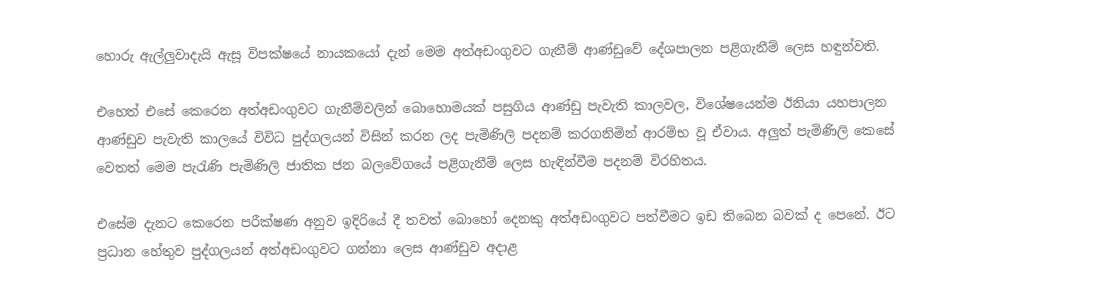හොරු ඇල්ලුවාදැයි ඇසූ විපක්ෂයේ නායකයෝ දැන් මෙම අත්අඩංගුවට ගැනීම් ආණ්ඩුවේ දේශපාලන පළිගැනීම් ලෙස හඳුන්වති.

එහෙත් එසේ කෙරෙන අත්අඩංගුවට ගැනීම්වලින් බොහොමයක් පසුගිය ආණ්ඩු පැවැති කාලවල, විශේෂයෙන්ම ඊනියා යහපාලන ආණ්ඩුව පැවැති කාලයේ විවිධ පුද්ගලයන් විසින් කරන ලද පැමිණිලි පදනම් කරගනිමින් ආරම්භ වූ ඒවාය. අලුත් පැමිණිලි කෙසේ වෙතත් මෙම පැරැණි පැමිණිලි ජාතික ජන බලවේගයේ පළිගැනීම් ලෙස හැඳින්වීම පදනම් විරහිතය.

එසේම දැනට කෙරෙන පරීක්ෂණ අනුව ඉදිරියේ දී තවත් බොහෝ දෙනකු අත්අඩංගුවට පත්වීමට ඉඩ තිබෙන බවක් ද පෙනේ. ඊට ප්‍රධාන හේතුව පුද්ගලයන් අත්අඩංගුවට ගන්නා ලෙස ආණ්ඩුව අදාළ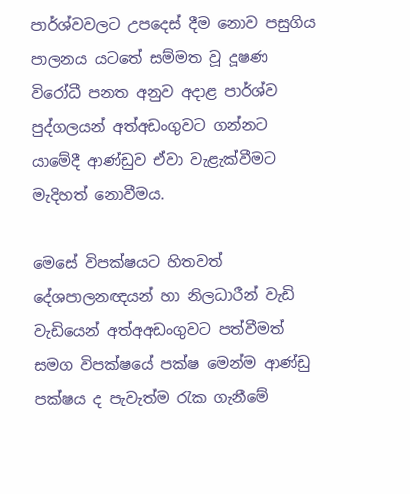පාර්ශ්වවලට උපදෙස් දීම නොව පසුගිය පාලනය යටතේ සම්මත වූ දූෂණ විරෝධී පනත අනුව අදාළ පාර්ශ්ව පුද්ගලයන් අත්අඩංගුවට ගන්නට යාමේදී ආණ්ඩුව ඒවා වැළැක්වීමට මැදිහත් නොවීමය.

මෙසේ විපක්ෂයට හිතවත් දේශපාලනඥයන් හා නිලධාරීන් වැඩි වැඩියෙන් අත්අඅඩංගුවට පත්වීමත් සමග විපක්ෂයේ පක්ෂ මෙන්ම ආණ්ඩු පක්ෂය ද පැවැත්ම රැක ගැනීමේ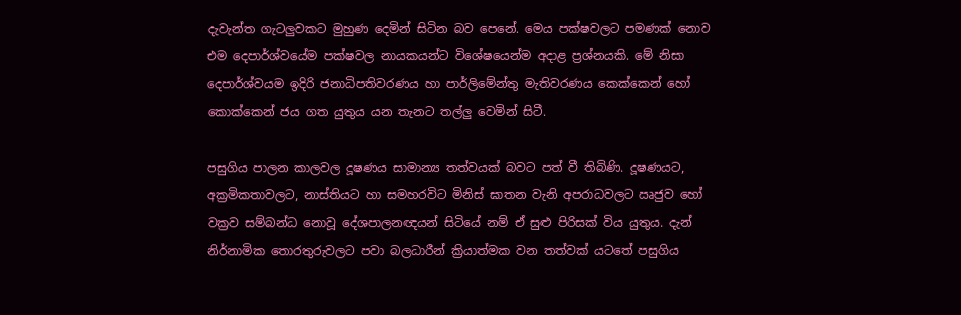දැවැන්ත ගැටලුවකට මුහුණ දෙමින් සිටින බව පෙනේ. මෙය පක්ෂවලට පමණක් නොව එම දෙපාර්ශ්වයේම පක්ෂවල නායකයන්ට විශේෂයෙන්ම අදාළ ප්‍රශ්නයකි. මේ නිසා දෙපාර්ශ්වයම ඉදිරි ජනාධිපතිවරණය හා පාර්ලිමේන්තු මැතිවරණය කෙක්කෙන් හෝ කොක්කෙන් ජය ගත යුතුය යන තැනට තල්ලු වෙමින් සිටී.

පසුගිය පාලන කාලවල දූෂණය සාමාන්‍ය තත්වයක් බවට පත් වී තිබිණි. දූෂණයට, අක්‍රමිකතාවලට, නාස්තියට හා සමහරවිට මිනිස් ඝාතන වැනි අපරාධවලට ඍජුව හෝ වක්‍රව සම්බන්ධ නොවූ දේශපාලනඥයන් සිටියේ නම් ඒ සුළු පිරිසක් විය යුතුය. දැන් නිර්නාමික තොරතුරුවලට පවා බලධාරීන් ක්‍රියාත්මක වන තත්වක් යටතේ පසුගිය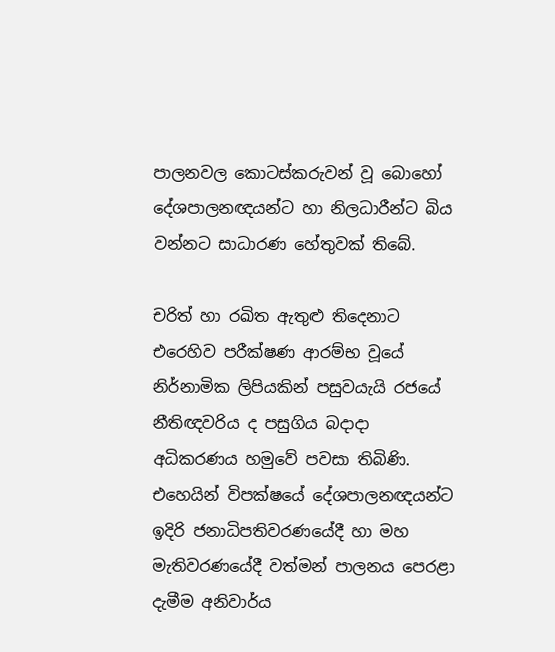පාලනවල කොටස්කරුවන් වූ බොහෝ දේශපාලනඥයන්ට හා නිලධාරීන්ට බිය වන්නට සාධාරණ හේතුවක් තිබේ.

චරිත් හා රඛිත ඇතුළු තිදෙනාට එරෙහිව පරීක්ෂණ ආරම්භ වූයේ නිර්නාමික ලිපියකින් පසුවයැයි රජයේ නීතිඥවරිය ද පසුගිය බදාදා අධිකරණය හමුවේ පවසා තිබිණි. එහෙයින් විපක්ෂයේ දේශපාලනඥයන්ට ඉදිරි ජනාධිපතිවරණයේදී හා මහ මැතිවරණයේදී වත්මන් පාලනය පෙරළා දැමීම අනිවාර්ය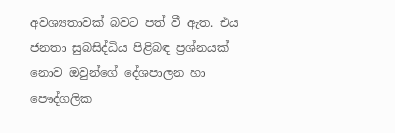අවශ්‍යතාවක් බවට පත් වී ඇත. එය ජනතා සුබසිද්ධිය පිළිබඳ ප්‍රශ්නයක් නොව ඔවුන්ගේ දේශපාලන හා පෞද්ගලික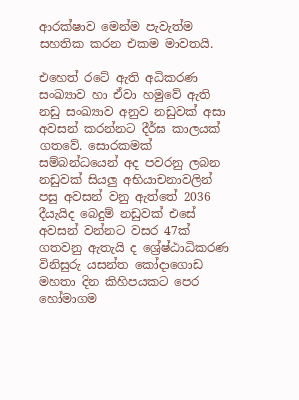ආරක්ෂාව මෙන්ම පැවැත්ම සහතික කරන එකම මාවතයි.

එහෙත් රටේ ඇති අධිකරණ සංඛ්‍යාව හා ඒවා හමුවේ ඇති නඩු සංඛ්‍යාව අනුව නඩුවක් අසා අවසන් කරන්නට දීර්ඝ කාලයක් ගතවේ. සොරකමක් සම්බන්ධයෙන් අද පවරනු ලබන නඩුවක් සියලු අභියාචනාවලින් පසු අවසන් වනු ඇත්තේ 2036 දීයැයිද බෙදුම් නඩුවක් එසේ අවසන් වන්නට වසර 47ක් ගතවනු ඇතැයි ද ශ්‍රේෂ්ඨාධිකරණ විනිසුරු යසන්ත කෝදාගොඩ මහතා දින කිහිපයකට පෙර හෝමාගම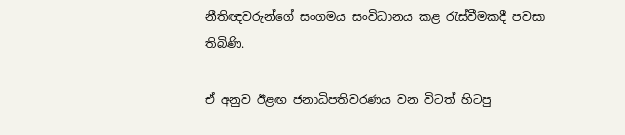නීතිඥවරුන්ගේ සංගමය සංවිධානය කළ රැස්වීමකදී පවසා තිබිණි.

ඒ අනුව ඊළඟ ජනාධිපතිවරණය වන විටත් හිටපු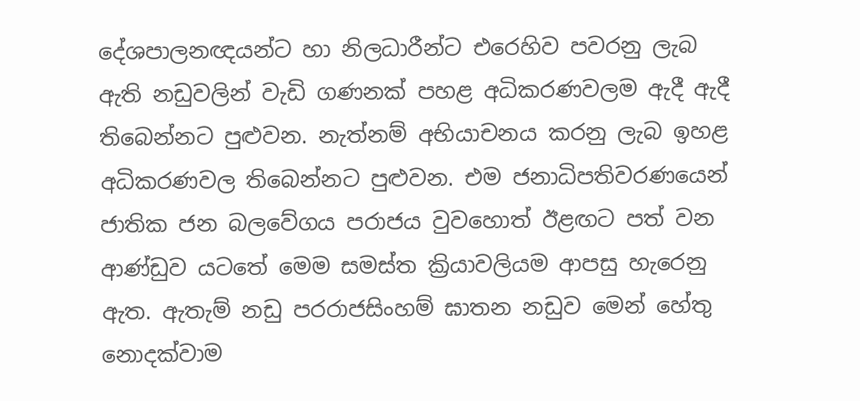දේශපාලනඥයන්ට හා නිලධාරීන්ට එරෙහිව පවරනු ලැබ ඇති නඩුවලින් වැඩි ගණනක් පහළ අධිකරණවලම ඇදී ඇදී තිබෙන්නට පුළුවන. නැත්නම් අභියාචනය කරනු ලැබ ඉහළ අධිකරණවල තිබෙන්නට පුළුවන. එම ජනාධිපතිවරණයෙන් ජාතික ජන බලවේගය පරාජය වුවහොත් ඊළඟට පත් වන ආණ්ඩුව යටතේ මෙම සමස්ත ක්‍රියාවලියම ආපසු හැරෙනු ඇත. ඇතැම් නඩු පරරාජසිංහම් ඝාතන නඩුව මෙන් හේතු නොදක්වාම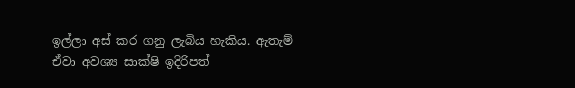ඉල්ලා අස් කර ගනු ලැබිය හැකිය. ඇතැම් ඒවා අවශ්‍ය සාක්ෂි ඉදිරිපත්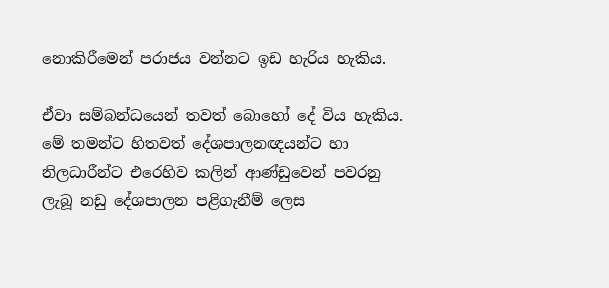නොකිරීමෙන් පරාජය වන්නට ඉඩ හැරිය හැකිය.

ඒවා සම්බන්ධයෙන් තවත් බොහෝ දේ විය හැකිය. මේ තමන්ට හිතවත් දේශපාලනඥයන්ට හා නිලධාරීන්ට එරෙහිව කලින් ආණ්ඩුවෙන් පවරනු ලැබූ නඩු දේශපාලන පළිගැනීම් ලෙස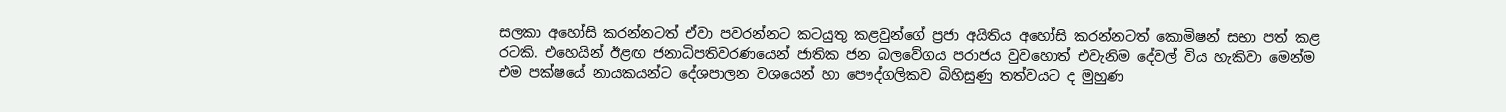සලකා අහෝසි කරන්නටත් ඒවා පවරන්නට කටයුතු කළවුන්ගේ ප්‍රජා අයිතිය අහෝසි කරන්නටත් කොමිෂන් සභා පත් කළ රටකි. එහෙයින් ඊළඟ ජනාධිපතිවරණයෙන් ජාතික ජන බලවේගය පරාජය වුවහොත් එවැනිම දේවල් විය හැකිවා මෙන්ම එම පක්ෂයේ නායකයන්ට දේශපාලන වශයෙන් හා පෞද්ගලිකව බිහිසුණු තත්වයට ද මුහුණ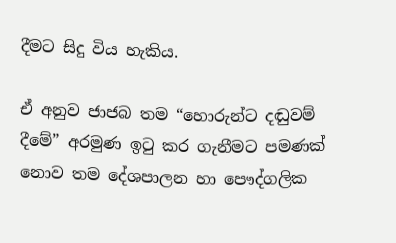දීමට සිදු විය හැකිය.

ඒ අනුව ජාජබ තම “හොරුන්ට දඬුවම් දීමේ” අරමුණ ඉටු කර ගැනීමට පමණක් නොව තම දේශපාලන හා පෞද්ගලික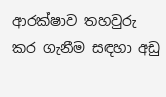ආරක්ෂාව තහවුරු කර ගැනීම සඳහා අඩු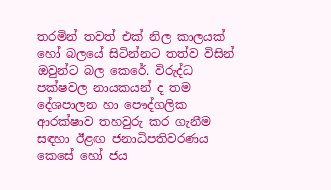තරමින් තවත් එක් නිල කාලයක් හෝ බලයේ සිටින්නට තත්ව විසින් ඔවුන්ට බල කෙරේ. විරුද්ධ පක්ෂවල නායකයන් ද තම දේශපාලන හා පෞද්ගලික ආරක්ෂාව තහවුරු කර ගැනීම සඳහා ඊළඟ ජනාධිපතිවරණය කෙසේ හෝ ජය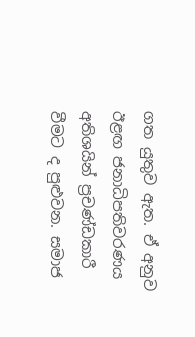ගත යුතුව ඇත. ඒ අනුව ඊළඟ ජනාධිපතිවරණය අතිශයින් ප්‍රචණ්ඩකාරී වීමට ද පුළුවන. සමාජ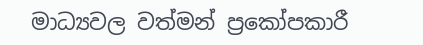මාධ්‍යවල වත්මන් ප්‍රකෝපකාරී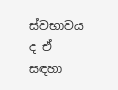ස්වභාවය ද ඒ සඳහා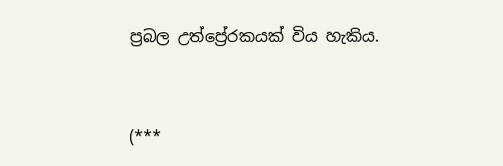ප්‍රබල උත්ප්‍රේරකයක් විය හැකිය.



(***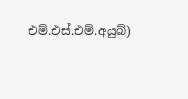එම්.එස්.එම්.අයුබ්)